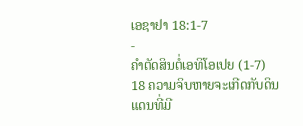ເອຊາຢາ 18:1-7
-
ຄຳຕັດສິນຕໍ່ເອທິໂອເປຍ (1-7)
18 ຄວາມຈິບຫາຍຈະເກີດກັບດິນແດນທີ່ມີ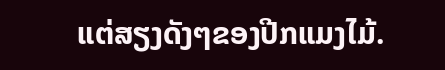ແຕ່ສຽງດັງໆຂອງປີກແມງໄມ້.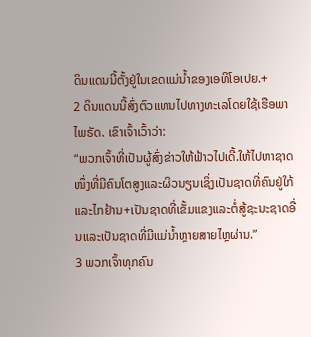ດິນແດນນີ້ຕັ້ງຢູ່ໃນເຂດແມ່ນ້ຳຂອງເອທິໂອເປຍ.+
2 ດິນແດນນີ້ສົ່ງຕົວແທນໄປທາງທະເລໂດຍໃຊ້ເຮືອພາໄພຣັດ. ເຂົາເຈົ້າເວົ້າວ່າ:
“ພວກເຈົ້າທີ່ເປັນຜູ້ສົ່ງຂ່າວໃຫ້ຟ້າວໄປເດີ້.ໃຫ້ໄປຫາຊາດໜຶ່ງທີ່ມີຄົນໂຕສູງແລະຜິວນຽນເຊິ່ງເປັນຊາດທີ່ຄົນຢູ່ໃກ້ແລະໄກຢ້ານ+ເປັນຊາດທີ່ເຂັ້ມແຂງແລະຕໍ່ສູ້ຊະນະຊາດອື່ນແລະເປັນຊາດທີ່ມີແມ່ນ້ຳຫຼາຍສາຍໄຫຼຜ່ານ.”
3 ພວກເຈົ້າທຸກຄົນ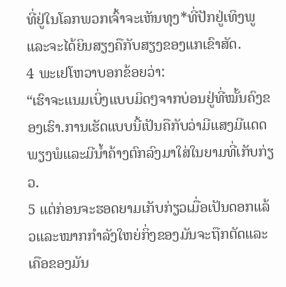ທີ່ຢູ່ໃນໂລກພວກເຈົ້າຈະເຫັນທຸງ*ທີ່ປັກຢູ່ເທິງພູແລະຈະໄດ້ຍິນສຽງຄືກັບສຽງຂອງແກເຂົາສັດ.
4 ພະເຢໂຫວາບອກຂ້ອຍວ່າ:
“ເຮົາຈະແນມເບິ່ງແບບມິດໆຈາກບ່ອນຢູ່ທີ່ໝັ້ນຄົງຂອງເຮົາ.ການເຮັດແບບນີ້ເປັນຄືກັບວ່າມີແສງມີແດດພຽງພໍແລະມີນ້ຳຄ້າງຕົກລົງມາໃສ່ໃນຍາມທີ່ເກັບກ່ຽວ.
5 ແຕ່ກ່ອນຈະຮອດຍາມເກັບກ່ຽວເມື່ອເປັນດອກແລ້ວແລະໝາກກຳລັງໃຫຍ່ກິ່ງຂອງມັນຈະຖືກຕັດແລະເຄືອຂອງມັນ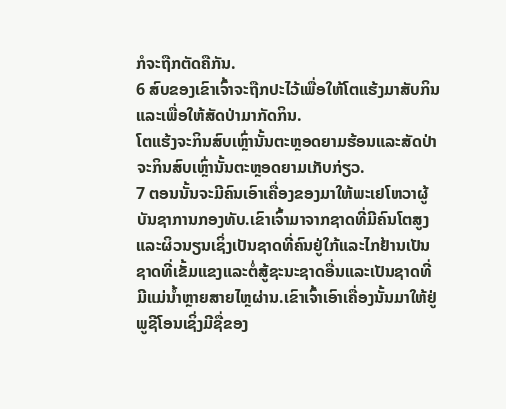ກໍຈະຖືກຕັດຄືກັນ.
6 ສົບຂອງເຂົາເຈົ້າຈະຖືກປະໄວ້ເພື່ອໃຫ້ໂຕແຮ້ງມາສັບກິນແລະເພື່ອໃຫ້ສັດປ່າມາກັດກິນ.
ໂຕແຮ້ງຈະກິນສົບເຫຼົ່ານັ້ນຕະຫຼອດຍາມຮ້ອນແລະສັດປ່າຈະກິນສົບເຫຼົ່ານັ້ນຕະຫຼອດຍາມເກັບກ່ຽວ.
7 ຕອນນັ້ນຈະມີຄົນເອົາເຄື່ອງຂອງມາໃຫ້ພະເຢໂຫວາຜູ້ບັນຊາການກອງທັບ.ເຂົາເຈົ້າມາຈາກຊາດທີ່ມີຄົນໂຕສູງແລະຜິວນຽນເຊິ່ງເປັນຊາດທີ່ຄົນຢູ່ໃກ້ແລະໄກຢ້ານເປັນຊາດທີ່ເຂັ້ມແຂງແລະຕໍ່ສູ້ຊະນະຊາດອື່ນແລະເປັນຊາດທີ່ມີແມ່ນ້ຳຫຼາຍສາຍໄຫຼຜ່ານ.ເຂົາເຈົ້າເອົາເຄື່ອງນັ້ນມາໃຫ້ຢູ່ພູຊີໂອນເຊິ່ງມີຊື່ຂອງ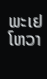ພະເຢໂຫວາ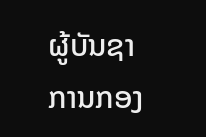ຜູ້ບັນຊາການກອງ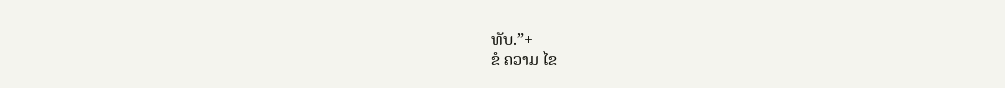ທັບ.”+
ຂໍ ຄວາມ ໄຂ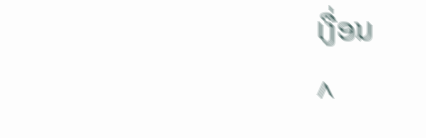ເງື່ອນ
^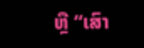ຫຼື “ເສົາ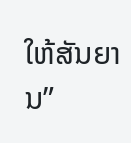ໃຫ້ສັນຍານ”